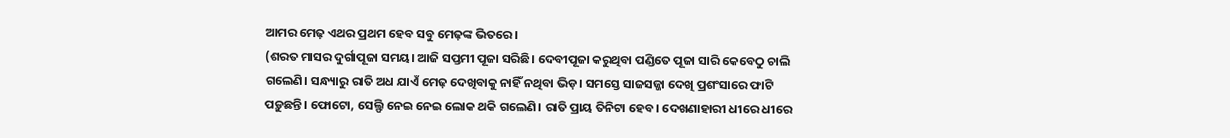ଆମର ମେଢ଼ ଏଥର ପ୍ରଥମ ହେବ ସବୁ ମେଢ଼ଙ୍କ ଭିତରେ।
(ଶରତ ମାସର ଦୁର୍ଗାପୂଜା ସମୟ। ଆଜି ସପ୍ତମୀ ପୂଜା ସରିଛି। ଦେବୀପୂଜା କରୁଥିବା ପଣ୍ଡିତେ ପୂଜା ସାରି କେବେଠୁ ଚାଲି ଗଲେଣି। ସନ୍ଧ୍ୟାରୁ ରାତି ଅଧ ଯାଏଁ ମେଢ଼ ଦେଖିବାକୁ ନାହିଁ ନଥିବା ଭିଡ଼। ସମସ୍ତେ ସାଜସଜ୍ଜା ଦେଖି ପ୍ରଶଂସାରେ ଫାଟି ପଡ଼ୁଛନ୍ତି। ଫୋଟୋ, ସେଲ୍ଫି ନେଇ ନେଇ ଲୋକ ଥକି ଗଲେଣି। ରାତି ପ୍ରାୟ ତିନିଟା ହେବ। ଦେଖଣାହାରୀ ଧୀରେ ଧୀରେ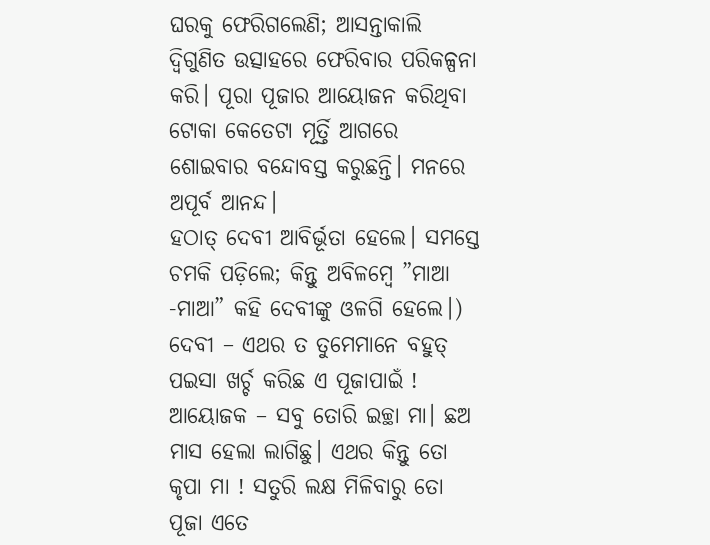ଘରକୁ ଫେରିଗଲେଣି; ଆସନ୍ତାକାଲି ଦ୍ବିଗୁଣିତ ଉତ୍ସାହରେ ଫେରିବାର ପରିକଳ୍ପନା କରି। ପୂରା ପୂଜାର ଆୟୋଜନ କରିଥିବା ଟୋକା କେତେଟା ମୂର୍ତ୍ତି ଆଗରେ ଶୋଇବାର ବନ୍ଦୋବସ୍ତ କରୁଛନ୍ତି। ମନରେ ଅପୂର୍ବ ଆନନ୍ଦ।
ହଠାତ୍ ଦେବୀ ଆବିର୍ଭୂତା ହେଲେ। ସମସ୍ତେ ଚମକି ପଡ଼ିଲେ; କିନ୍ତୁ ଅବିଳମ୍ବେ ”ମାଆ -ମାଆ” କହି ଦେବୀଙ୍କୁ ଓଳଗି ହେଲେ।)
ଦେବୀ – ଏଥର ତ ତୁମେମାନେ ବହୁତ୍ ପଇସା ଖର୍ଚ୍ଚ କରିଛ ଏ ପୂଜାପାଇଁ !
ଆୟୋଜକ – ସବୁ ତୋରି ଇଚ୍ଛା ମା। ଛଅ ମାସ ହେଲା ଲାଗିଛୁ। ଏଥର କିନ୍ତୁ ତୋ କୃପା ମା ! ସତୁରି ଲକ୍ଷ ମିଳିବାରୁ ତୋ ପୂଜା ଏତେ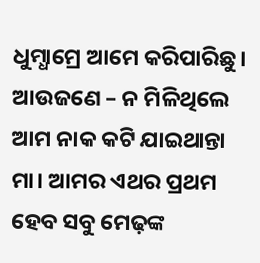ଧୁମ୍ଧାମ୍ରେ ଆମେ କରିପାରିଛୁ।
ଆଉଜଣେ – ନ ମିଳିଥିଲେ ଆମ ନାକ କଟି ଯାଇଥାନ୍ତା ମା। ଆମର ଏଥର ପ୍ରଥମ ହେବ ସବୁ ମେଢ଼ଙ୍କ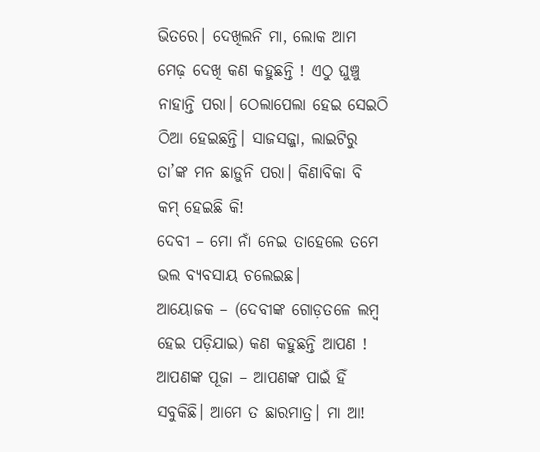ଭିତରେ। ଦେଖିଲନି ମା, ଲୋକ ଆମ ମେଢ଼ ଦେଖି କଣ କହୁଛନ୍ତି ! ଏଠୁ ଘୁଞ୍ଚୁ ନାହାନ୍ତି ପରା। ଠେଲାପେଲା ହେଇ ସେଇଠି ଠିଆ ହେଇଛନ୍ତି। ସାଜସଜ୍ଜା, ଲାଇଟିରୁ ତା’ଙ୍କ ମନ ଛାଡ଼ୁନି ପରା। କିଣାବିକା ବି କମ୍ ହେଇଛି କି!
ଦେବୀ – ମୋ ନାଁ ନେଇ ତାହେଲେ ତମେ ଭଲ ବ୍ୟବସାୟ ଚଲେଇଛ।
ଆୟୋଜକ – (ଦେବୀଙ୍କ ଗୋଡ଼ତଳେ ଲମ୍ବ ହେଇ ପଡ଼ିଯାଇ) କଣ କହୁଛନ୍ତି ଆପଣ ! ଆପଣଙ୍କ ପୂଜା – ଆପଣଙ୍କ ପାଇଁ ହିଁ ସବୁକିଛି। ଆମେ ତ ଛାରମାତ୍ର। ମା ଆ!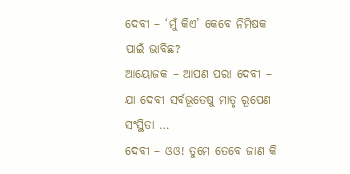ଦେବୀ – ‘ମୁଁ କିଏ’ କେବେ ନିମିଷକ ପାଇଁ ଭାବିଛ?
ଆୟୋଜକ – ଆପଣ ପରା ଦେବୀ – ଯା ଦେବୀ ସର୍ବଭୂତେଷୁ ମାତୃ ରୂପେଣ ସଂସ୍ଥିତା …
ଦେବୀ – ଓଓ! ତୁମେ ତେବେ ଜାଣ କି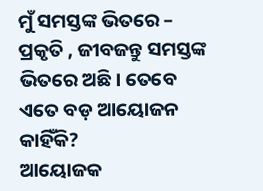ମୁଁ ସମସ୍ତଙ୍କ ଭିତରେ – ପ୍ରକୃତି , ଜୀବଜନ୍ତୁ ସମସ୍ତଙ୍କ ଭିତରେ ଅଛି। ତେବେ ଏତେ ବଡ଼ ଆୟୋଜନ କାହିଁକି?
ଆୟୋଜକ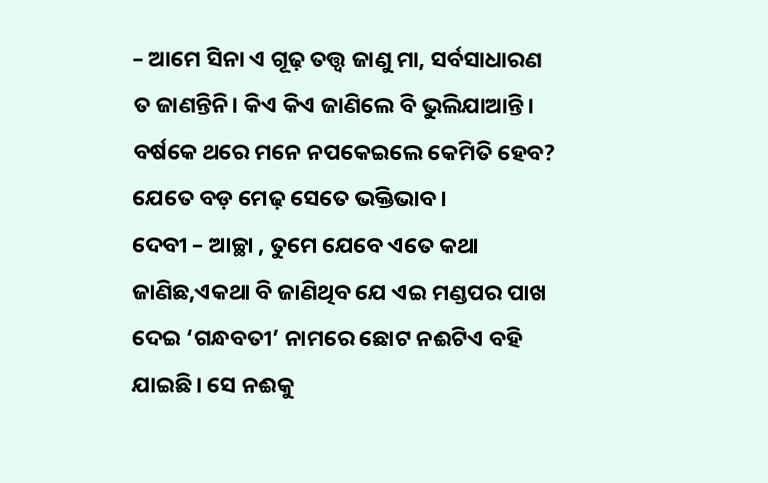– ଆମେ ସିନା ଏ ଗୂଢ଼ ତତ୍ତ୍ବ ଜାଣୁ ମା, ସର୍ବସାଧାରଣ ତ ଜାଣନ୍ତିନି। କିଏ କିଏ ଜାଣିଲେ ବି ଭୁଲିଯାଆନ୍ତି। ବର୍ଷକେ ଥରେ ମନେ ନପକେଇଲେ କେମିତି ହେବ? ଯେତେ ବଡ଼ ମେଢ଼ ସେତେ ଭକ୍ତିଭାବ।
ଦେବୀ – ଆଚ୍ଛା , ତୁମେ ଯେବେ ଏତେ କଥା ଜାଣିଛ,ଏକଥା ବି ଜାଣିଥିବ ଯେ ଏଇ ମଣ୍ଡପର ପାଖ ଦେଇ ‘ଗନ୍ଧବତୀ’ ନାମରେ ଛୋଟ ନଈଟିଏ ବହି ଯାଇଛି। ସେ ନଈକୁ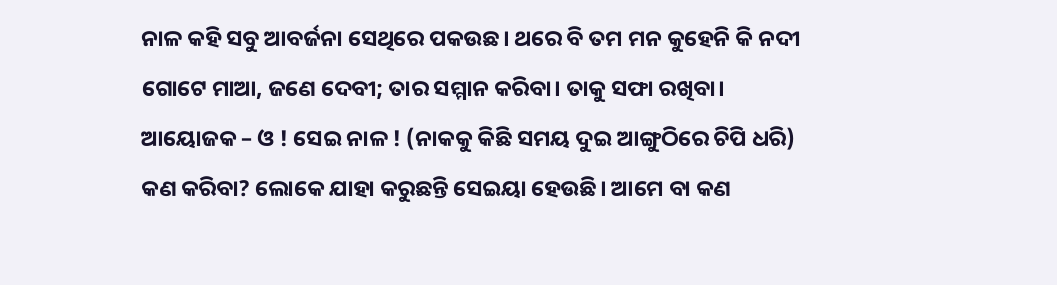ନାଳ କହି ସବୁ ଆବର୍ଜନା ସେଥିରେ ପକଉଛ। ଥରେ ବି ତମ ମନ କୁହେନି କି ନଦୀ ଗୋଟେ ମାଆ, ଜଣେ ଦେବୀ; ତାର ସମ୍ମାନ କରିବା। ତାକୁ ସଫା ରଖିବା।
ଆୟୋଜକ – ଓ ! ସେଇ ନାଳ ! (ନାକକୁ କିଛି ସମୟ ଦୁଇ ଆଙ୍ଗୁଠିରେ ଚିପି ଧରି) କଣ କରିବା? ଲୋକେ ଯାହା କରୁଛନ୍ତି ସେଇୟା ହେଉଛି। ଆମେ ବା କଣ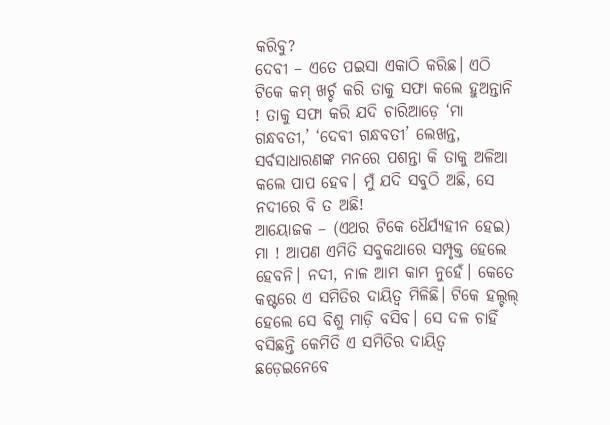କରିବୁ?
ଦେବୀ – ଏତେ ପଇସା ଏକାଠି କରିଛ। ଏଠି ଟିକେ କମ୍ ଖର୍ଚ୍ଚ କରି ତାକୁ ସଫା କଲେ ହୁଅନ୍ତାନି ! ତାକୁ ସଫା କରି ଯଦି ଚାରିଆଡ଼େ ‘ମା ଗନ୍ଧବତୀ,’ ‘ଦେବୀ ଗନ୍ଧବତୀ’ ଲେଖନ୍ତ, ସର୍ବସାଧାରଣଙ୍କ ମନରେ ପଶନ୍ତା କି ତାକୁ ଅଳିଆ କଲେ ପାପ ହେବ। ମୁଁ ଯଦି ସବୁଠି ଅଛି, ସେ ନଦୀରେ ବି ତ ଅଛି!
ଆୟୋଜକ – (ଏଥର ଟିକେ ଧୈର୍ଯ୍ୟହୀନ ହେଇ) ମା ! ଆପଣ ଏମିତି ସବୁକଥାରେ ସମ୍ପୃକ୍ତ ହେଲେ ହେବନି। ନଦୀ, ନାଳ ଆମ କାମ ନୁହେଁ। କେତେ କଷ୍ଟରେ ଏ ସମିତିର ଦାୟିତ୍ବ ମିଳିଛି। ଟିକେ ହଲ୍ଚଲ୍ ହେଲେ ସେ ବିଶୁ ମାଡ଼ି ବସିବ। ସେ ଦଳ ଚାହିଁ ବସିଛନ୍ତି କେମିତି ଏ ସମିତିର ଦାୟିତ୍ବ ଛଡ଼େଇନେବେ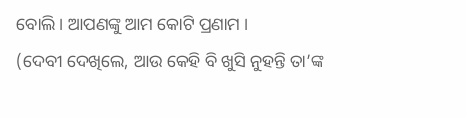ବୋଲି। ଆପଣଙ୍କୁ ଆମ କୋଟି ପ୍ରଣାମ ।
(ଦେବୀ ଦେଖିଲେ, ଆଉ କେହି ବି ଖୁସି ନୁହନ୍ତି ତା’ଙ୍କ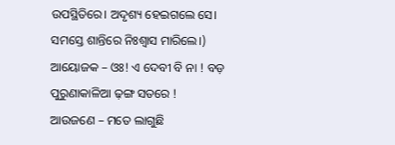ଉପସ୍ଥିତିରେ। ଅଦୃଶ୍ୟ ହେଇଗଲେ ସେ। ସମସ୍ତେ ଶାନ୍ତିରେ ନିଃଶ୍ବାସ ମାରିଲେ।)
ଆୟୋଜକ – ଓଃ! ଏ ଦେବୀ ବି ନା ! ବଡ଼ ପୁରୁଣାକାଳିଆ ଢ଼ଙ୍ଗ ସତରେ !
ଆଉଜଣେ – ମତେ ଲାଗୁଛି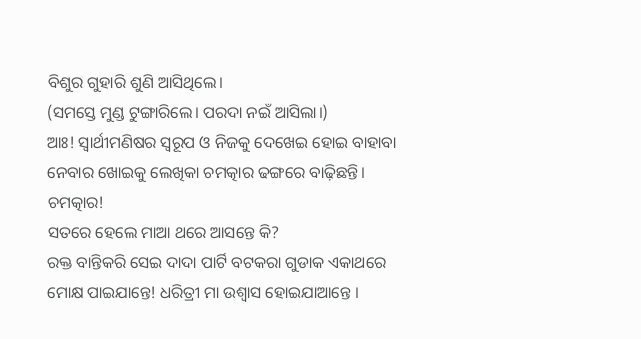ବିଶୁର ଗୁହାରି ଶୁଣି ଆସିଥିଲେ।
(ସମସ୍ତେ ମୁଣ୍ଡ ଟୁଙ୍ଗାରିଲେ। ପରଦା ନଇଁ ଆସିଲା।)
ଆଃ! ସ୍ବାର୍ଥୀମଣିଷର ସ୍ବରୂପ ଓ ନିଜକୁ ଦେଖେଇ ହୋଇ ବାହାବା ନେବାର ଖୋଇକୁ ଲେଖିକା ଚମତ୍କାର ଢଙ୍ଗରେ ବାଢ଼ିଛନ୍ତି। ଚମତ୍କାର!
ସତରେ ହେଲେ ମାଆ ଥରେ ଆସନ୍ତେ କି?
ରକ୍ତ ବାନ୍ତିକରି ସେଇ ଦାଦା ପାର୍ଟି ବଟକରା ଗୁଡାକ ଏକାଥରେ ମୋକ୍ଷ ପାଇଯାନ୍ତେ! ଧରିତ୍ରୀ ମା ଉଶ୍ୱାସ ହୋଇଯାଆନ୍ତେ ।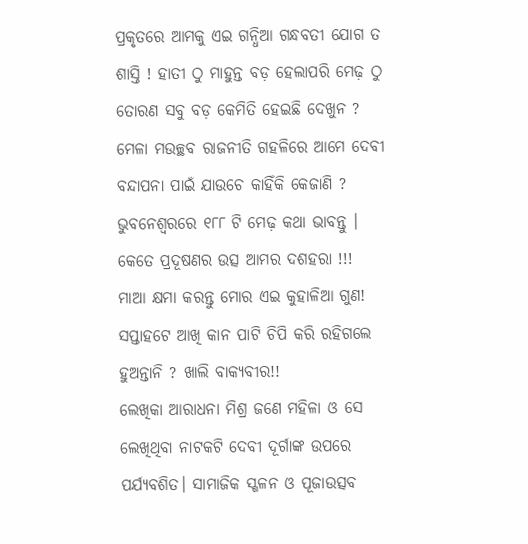ପ୍ରକୃତରେ ଆମକୁ ଏଇ ଗନ୍ଧିଆ ଗନ୍ଧବତୀ ଯୋଗ ତ ଶାସ୍ତି ! ହାତୀ ଠୁ ମାହୁନ୍ତ ବଡ଼ ହେଲାପରି ମେଢ଼ ଠୁ ତୋରଣ ସବୁ ବଡ଼ କେମିତି ହେଇଛି ଦେଖୁନ ? ମେଳା ମଉଚ୍ଛବ ରାଜନୀତି ଗହଳିରେ ଆମେ ଦେବୀ ବନ୍ଦାପନା ପାଇଁ ଯାଉଚେ କାହିଁକି କେଜାଣି ? ଭୁବନେଶ୍ବରରେ ୧୮୮ ଟି ମେଢ଼ କଥା ଭାବନ୍ତୁ । କେତେ ପ୍ରଦୂଷଣର ଉତ୍ସ ଆମର ଦଶହରା !!! ମାଆ କ୍ଷମା କରନ୍ତୁ ମୋର ଏଇ କୁହାଳିଆ ଗୁଣ! ସପ୍ତାହଟେ ଆଖି କାନ ପାଟି ଚିପି କରି ରହିଗଲେ ହୁଅନ୍ତାନି ? ଖାଲି ବାକ୍ୟବୀର!!
ଲେଖିକା ଆରାଧନା ମିଶ୍ର ଜଣେ ମହିଳା ଓ ସେ ଲେଖିଥିବା ନାଟକଟି ଦେବୀ ଦୂର୍ଗାଙ୍କ ଉପରେ ପର୍ଯ୍ୟବଶିତ। ସାମାଜିକ ସ୍ଖଳନ ଓ ପୂଜାଉତ୍ସବ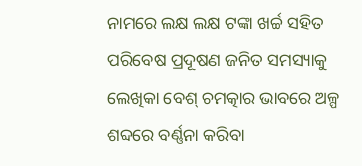ନାମରେ ଲକ୍ଷ ଲକ୍ଷ ଟଙ୍କା ଖର୍ଚ୍ଚ ସହିତ ପରିବେଷ ପ୍ରଦୂଷଣ ଜନିତ ସମସ୍ୟାକୁ ଲେଖିକା ବେଶ୍ ଚମତ୍କାର ଭାବରେ ଅଳ୍ପ ଶବ୍ଦରେ ବର୍ଣ୍ଣନା କରିବା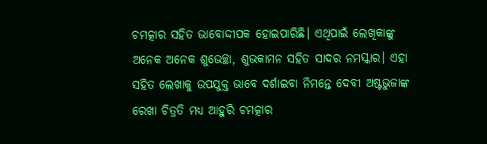ଚମତ୍କାର ସହିତ ଭାବୋଦ୍ଦୀପକ ହୋଇପାରିଛି। ଏଥିପାଇଁ ଲେଖିକାଙ୍କୁ ଅନେକ ଅନେକ ଶୁଭେଚ୍ଛା, ଶୁଭକାମନ ସହିତ ସାଦର ନମସ୍କାର। ଏହା ସହିତ ଲେଖାକୁ ଉପଯୁକ୍ତ ଭାବେ ଦର୍ଶାଇବା ନିମନ୍ତେ ଦେବୀ ଅଷ୍ଟଭୁଜାଙ୍କ ରେଖା ଚିତ୍ରତି ମଧ୍ୟ ଆହୁରି ଚମତ୍କାର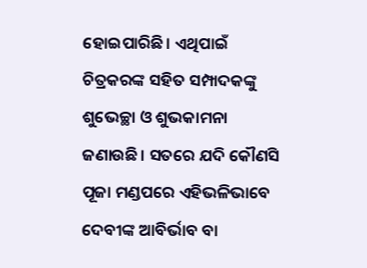ହୋଇପାରିଛି। ଏଥିପାଇଁ ଚିତ୍ରକରଙ୍କ ସହିତ ସମ୍ପାଦକଙ୍କୁ ଶୁଭେଚ୍ଛା ଓ ଶୁଭକାମନା ଜଣାଉଛି। ସତରେ ଯଦି କୌଣସି ପୂଜା ମଣ୍ଡପରେ ଏହିଭଳିଭାବେ ଦେବୀଙ୍କ ଆବିର୍ଭାବ ବା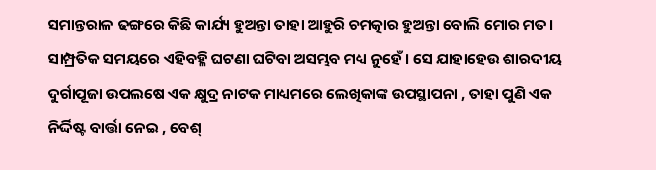ସମାନ୍ତରାଳ ଢଙ୍ଗରେ କିଛି କାର୍ଯ୍ୟ ହୁଅନ୍ତା ତାହା ଆହୁରି ଚମତ୍କାର ହୁଅନ୍ତା ବୋଲି ମୋର ମତ। ସାମ୍ପ୍ରତିକ ସମୟରେ ଏହିବହ୍ଳି ଘଟଣା ଘଟିବା ଅସମ୍ଭବ ମଧ୍ୟ ନୁହେଁ। ସେ ଯାହାହେଉ ଶାରଦୀୟ ଦୁର୍ଗାପୂଜା ଉପଲଷେ ଏକ କ୍ଷୁଦ୍ର ନାଟକ ମାଧ୍ୟମରେ ଲେଖିକାଙ୍କ ଉପସ୍ଥାପନା , ତାହା ପୁଣି ଏକ ନିର୍ଦ୍ଦିଷ୍ଟ ବାର୍ତ୍ତା ନେଇ , ବେଶ୍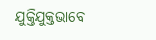ଯୁକ୍ତିଯୁକ୍ତଭାବେ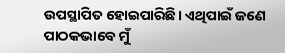ଉପସ୍ଥାପିତ ହୋଇପାରିଛି। ଏଥିପାଇଁ ଜଣେ ପାଠକଭାବେ ମୁଁ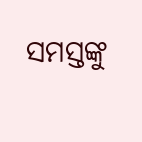ସମସ୍ତଙ୍କୁ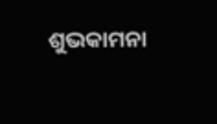ଶୁଭକାମନା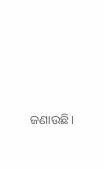ଜଣାଉଛି।